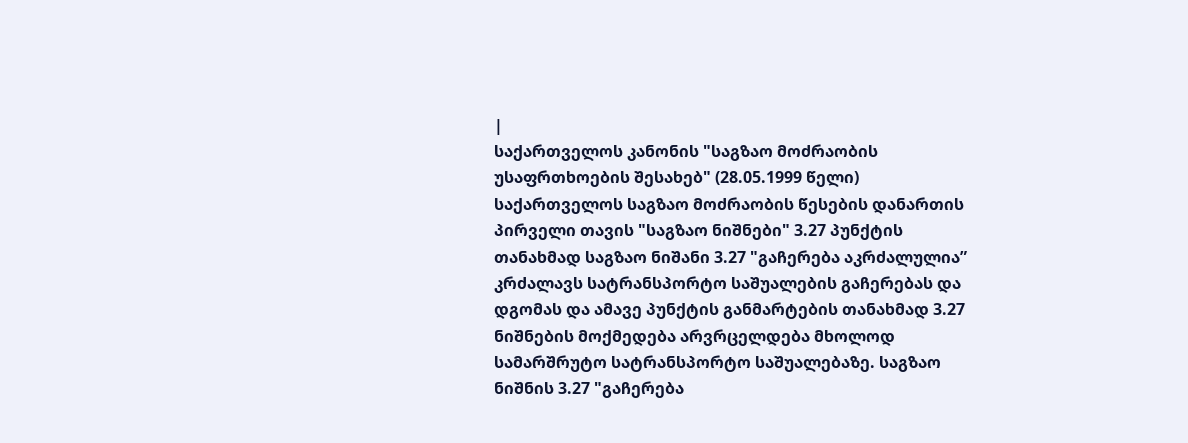|
საქართველოს კანონის "საგზაო მოძრაობის უსაფრთხოების შესახებ" (28.05.1999 წელი) საქართველოს საგზაო მოძრაობის წესების დანართის პირველი თავის "საგზაო ნიშნები" 3.27 პუნქტის თანახმად საგზაო ნიშანი 3.27 "გაჩერება აკრძალულია” კრძალავს სატრანსპორტო საშუალების გაჩერებას და დგომას და ამავე პუნქტის განმარტების თანახმად 3.27 ნიშნების მოქმედება არვრცელდება მხოლოდ სამარშრუტო სატრანსპორტო საშუალებაზე. საგზაო ნიშნის 3.27 "გაჩერება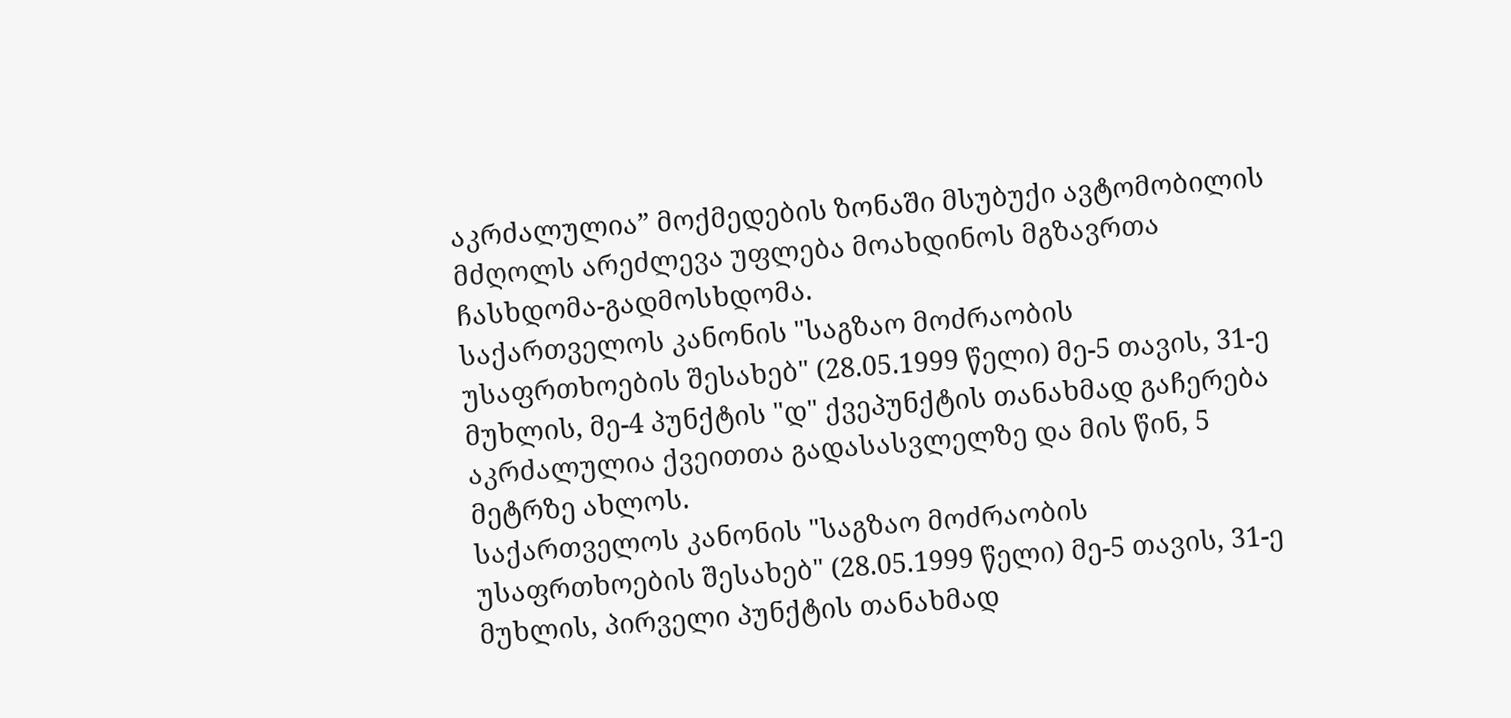აკრძალულია” მოქმედების ზონაში მსუბუქი ავტომობილის მძღოლს არეძლევა უფლება მოახდინოს მგზავრთა ჩასხდომა-გადმოსხდომა.
საქართველოს კანონის "საგზაო მოძრაობის უსაფრთხოების შესახებ" (28.05.1999 წელი) მე-5 თავის, 31-ე მუხლის, მე-4 პუნქტის "დ" ქვეპუნქტის თანახმად გაჩერება აკრძალულია ქვეითთა გადასასვლელზე და მის წინ, 5 მეტრზე ახლოს.
საქართველოს კანონის "საგზაო მოძრაობის უსაფრთხოების შესახებ" (28.05.1999 წელი) მე-5 თავის, 31-ე მუხლის, პირველი პუნქტის თანახმად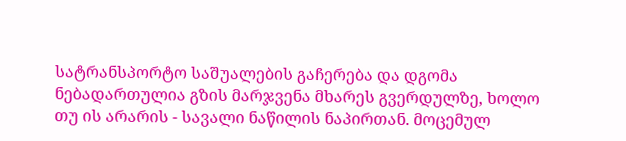სატრანსპორტო საშუალების გაჩერება და დგომა ნებადართულია გზის მარჯვენა მხარეს გვერდულზე, ხოლო თუ ის არარის - სავალი ნაწილის ნაპირთან. მოცემულ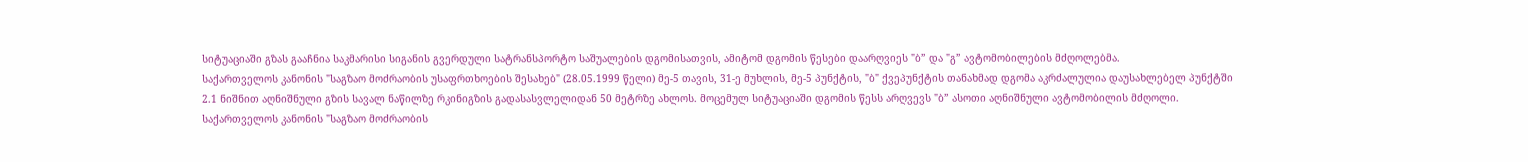სიტუაციაში გზას გააჩნია საკმარისი სიგანის გვერდული სატრანსპორტო საშუალების დგომისათვის, ამიტომ დგომის წესები დაარღვიეს "ბ” და "გ” ავტომობილების მძღოლებმა.
საქართველოს კანონის "საგზაო მოძრაობის უსაფრთხოების შესახებ" (28.05.1999 წელი) მე-5 თავის, 31-ე მუხლის, მე-5 პუნქტის, "ბ" ქვეპუნქტის თანახმად დგომა აკრძალულია დაუსახლებელ პუნქტში 2.1 ნიშნით აღნიშნული გზის სავალ ნაწილზე რკინიგზის გადასასვლელიდან 50 მეტრზე ახლოს. მოცემულ სიტუაციაში დგომის წესს არღვევს "ბ” ასოთი აღნიშნული ავტომობილის მძღოლი.
საქართველოს კანონის "საგზაო მოძრაობის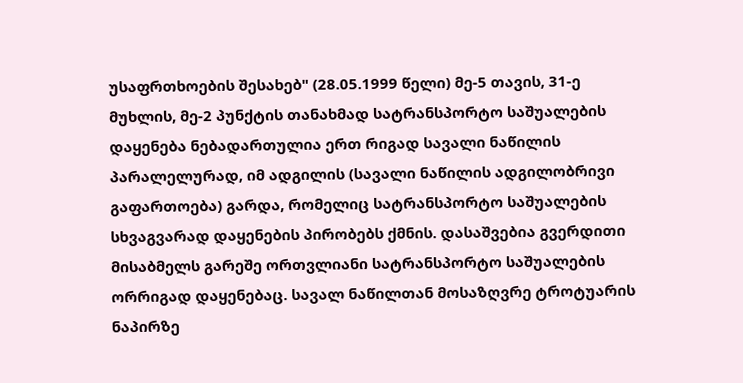უსაფრთხოების შესახებ" (28.05.1999 წელი) მე-5 თავის, 31-ე მუხლის, მე-2 პუნქტის თანახმად სატრანსპორტო საშუალების დაყენება ნებადართულია ერთ რიგად სავალი ნაწილის პარალელურად, იმ ადგილის (სავალი ნაწილის ადგილობრივი გაფართოება) გარდა, რომელიც სატრანსპორტო საშუალების სხვაგვარად დაყენების პირობებს ქმნის. დასაშვებია გვერდითი მისაბმელს გარეშე ორთვლიანი სატრანსპორტო საშუალების ორრიგად დაყენებაც. სავალ ნაწილთან მოსაზღვრე ტროტუარის ნაპირზე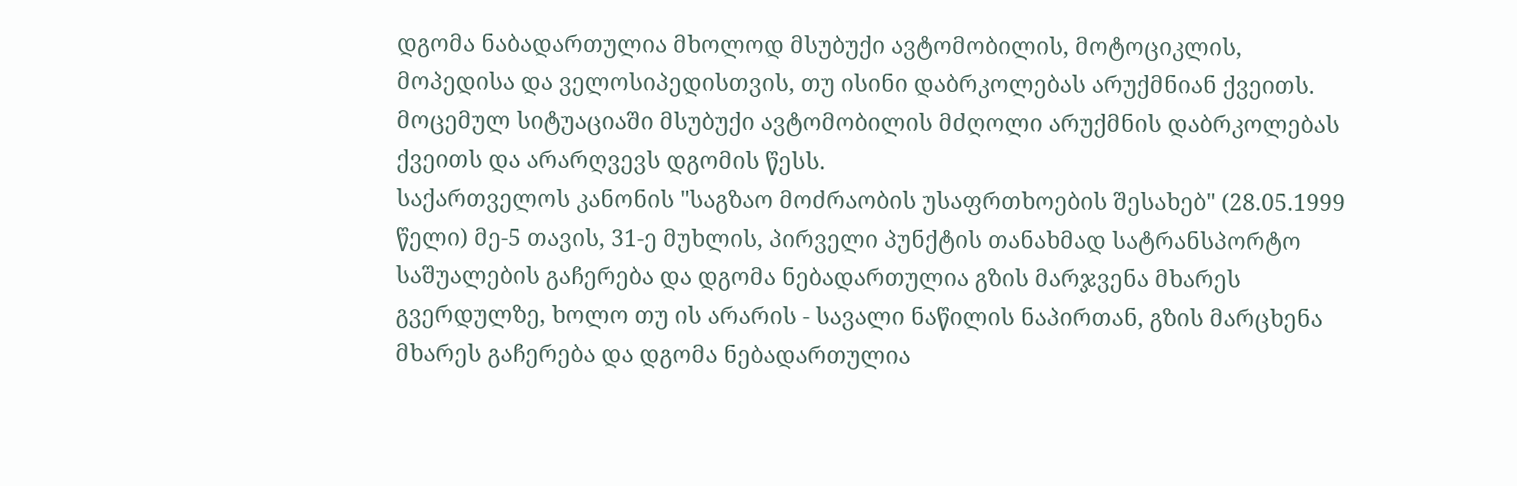დგომა ნაბადართულია მხოლოდ მსუბუქი ავტომობილის, მოტოციკლის, მოპედისა და ველოსიპედისთვის, თუ ისინი დაბრკოლებას არუქმნიან ქვეითს. მოცემულ სიტუაციაში მსუბუქი ავტომობილის მძღოლი არუქმნის დაბრკოლებას ქვეითს და არარღვევს დგომის წესს.
საქართველოს კანონის "საგზაო მოძრაობის უსაფრთხოების შესახებ" (28.05.1999 წელი) მე-5 თავის, 31-ე მუხლის, პირველი პუნქტის თანახმად სატრანსპორტო საშუალების გაჩერება და დგომა ნებადართულია გზის მარჯვენა მხარეს გვერდულზე, ხოლო თუ ის არარის - სავალი ნაწილის ნაპირთან, გზის მარცხენა მხარეს გაჩერება და დგომა ნებადართულია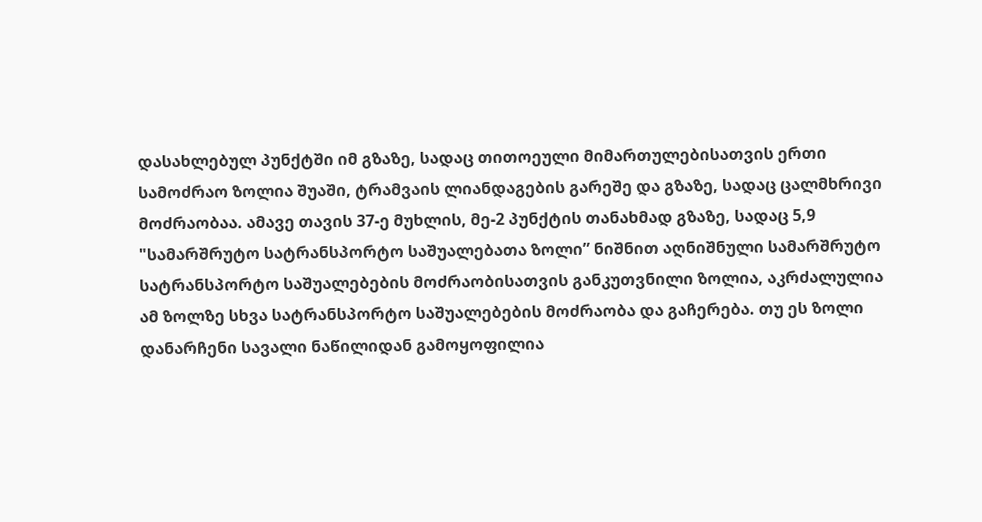დასახლებულ პუნქტში იმ გზაზე, სადაც თითოეული მიმართულებისათვის ერთი სამოძრაო ზოლია შუაში, ტრამვაის ლიანდაგების გარეშე და გზაზე, სადაც ცალმხრივი მოძრაობაა. ამავე თავის 37-ე მუხლის, მე-2 პუნქტის თანახმად გზაზე, სადაც 5,9 "სამარშრუტო სატრანსპორტო საშუალებათა ზოლი” ნიშნით აღნიშნული სამარშრუტო სატრანსპორტო საშუალებების მოძრაობისათვის განკუთვნილი ზოლია, აკრძალულია ამ ზოლზე სხვა სატრანსპორტო საშუალებების მოძრაობა და გაჩერება. თუ ეს ზოლი დანარჩენი სავალი ნაწილიდან გამოყოფილია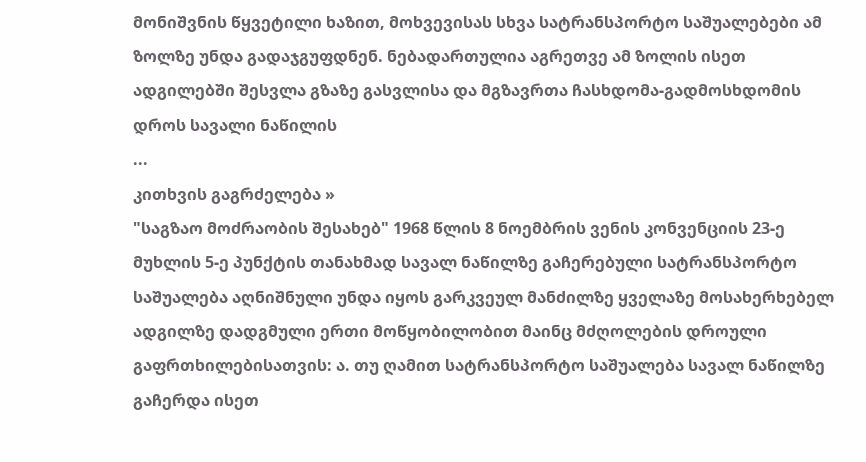მონიშვნის წყვეტილი ხაზით, მოხვევისას სხვა სატრანსპორტო საშუალებები ამ ზოლზე უნდა გადაჯგუფდნენ. ნებადართულია აგრეთვე ამ ზოლის ისეთ ადგილებში შესვლა გზაზე გასვლისა და მგზავრთა ჩასხდომა-გადმოსხდომის დროს სავალი ნაწილის
...
კითხვის გაგრძელება »
"საგზაო მოძრაობის შესახებ" 1968 წლის 8 ნოემბრის ვენის კონვენციის 23-ე მუხლის 5-ე პუნქტის თანახმად სავალ ნაწილზე გაჩერებული სატრანსპორტო საშუალება აღნიშნული უნდა იყოს გარკვეულ მანძილზე ყველაზე მოსახერხებელ ადგილზე დადგმული ერთი მოწყობილობით მაინც მძღოლების დროული გაფრთხილებისათვის: ა. თუ ღამით სატრანსპორტო საშუალება სავალ ნაწილზე გაჩერდა ისეთ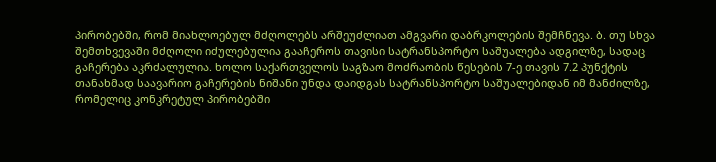პირობებში, რომ მიახლოებულ მძღოლებს არშეუძლიათ ამგვარი დაბრკოლების შემჩნევა. ბ. თუ სხვა შემთხვევაში მძღოლი იძულებულია გააჩეროს თავისი სატრანსპორტო საშუალება ადგილზე, სადაც გაჩერება აკრძალულია. ხოლო საქართველოს საგზაო მოძრაობის წესების 7-ე თავის 7.2 პუნქტის თანახმად საავარიო გაჩერების ნიშანი უნდა დაიდგას სატრანსპორტო საშუალებიდან იმ მანძილზე, რომელიც კონკრეტულ პირობებში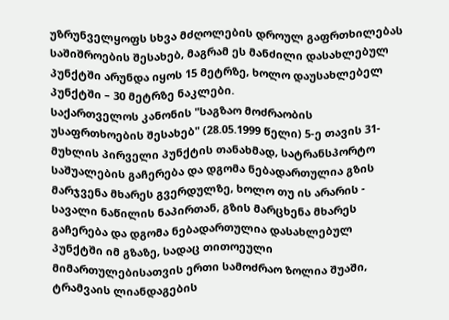უზრუნველყოფს სხვა მძღოლების დროულ გაფრთხილებას საშიშროების შესახებ, მაგრამ ეს მანძილი დასახლებულ პუნქტში არუნდა იყოს 15 მეტრზე, ხოლო დაუსახლებელ პუნქტში – 30 მეტრზე ნაკლები.
საქართველოს კანონის "საგზაო მოძრაობის უსაფრთხოების შესახებ" (28.05.1999 წელი) 5-ე თავის 31-მუხლის პირველი პუნქტის თანახმად, სატრანსპორტო საშუალების გაჩერება და დგომა ნებადართულია გზის მარჯვენა მხარეს გვერდულზე, ხოლო თუ ის არარის - სავალი ნაწილის ნაპირთან, გზის მარცხენა მხარეს გაჩერება და დგომა ნებადართულია დასახლებულ პუნქტში იმ გზაზე, სადაც თითოეული მიმართულებისათვის ერთი სამოძრაო ზოლია შუაში, ტრამვაის ლიანდაგების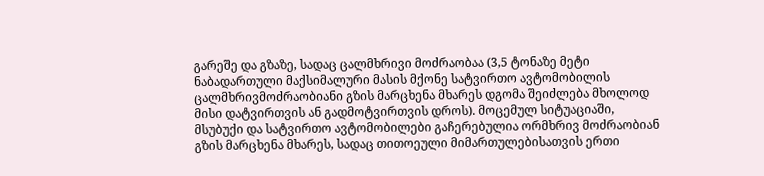გარეშე და გზაზე, სადაც ცალმხრივი მოძრაობაა (3,5 ტონაზე მეტი ნაბადართული მაქსიმალური მასის მქონე სატვირთო ავტომობილის ცალმხრივმოძრაობიანი გზის მარცხენა მხარეს დგომა შეიძლება მხოლოდ მისი დატვირთვის ან გადმოტვირთვის დროს). მოცემულ სიტუაციაში, მსუბუქი და სატვირთო ავტომობილები გაჩერებულია ორმხრივ მოძრაობიან გზის მარცხენა მხარეს, სადაც თითოეული მიმართულებისათვის ერთი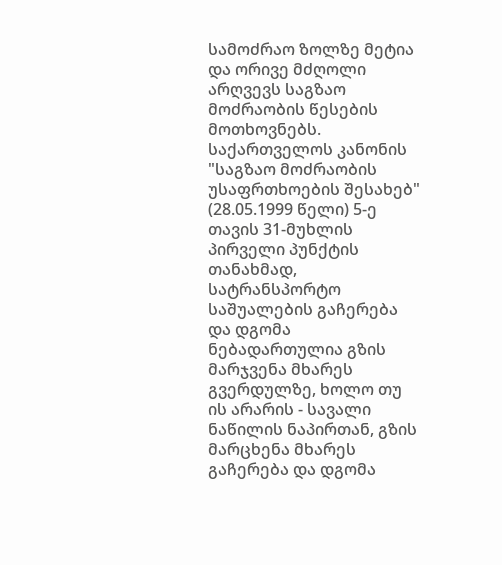სამოძრაო ზოლზე მეტია და ორივე მძღოლი არღვევს საგზაო მოძრაობის წესების მოთხოვნებს.
საქართველოს კანონის "საგზაო მოძრაობის უსაფრთხოების შესახებ" (28.05.1999 წელი) 5-ე თავის 31-მუხლის პირველი პუნქტის თანახმად, სატრანსპორტო საშუალების გაჩერება და დგომა ნებადართულია გზის მარჯვენა მხარეს გვერდულზე, ხოლო თუ ის არარის - სავალი ნაწილის ნაპირთან, გზის მარცხენა მხარეს გაჩერება და დგომა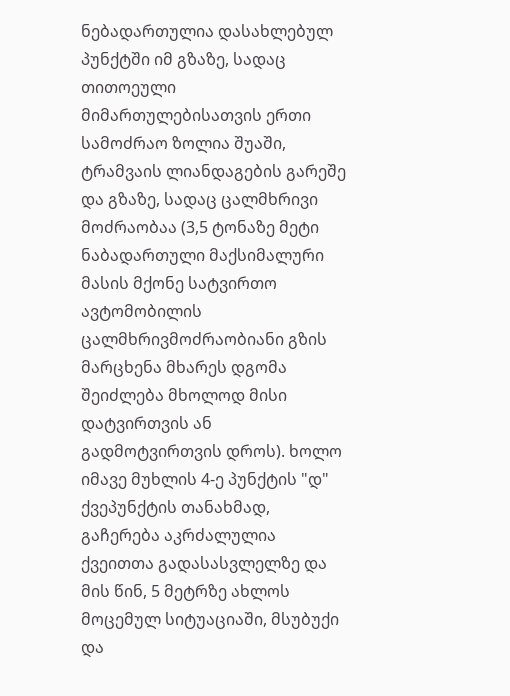ნებადართულია დასახლებულ პუნქტში იმ გზაზე, სადაც თითოეული მიმართულებისათვის ერთი სამოძრაო ზოლია შუაში, ტრამვაის ლიანდაგების გარეშე და გზაზე, სადაც ცალმხრივი მოძრაობაა (3,5 ტონაზე მეტი ნაბადართული მაქსიმალური მასის მქონე სატვირთო ავტომობილის ცალმხრივმოძრაობიანი გზის მარცხენა მხარეს დგომა შეიძლება მხოლოდ მისი დატვირთვის ან გადმოტვირთვის დროს). ხოლო იმავე მუხლის 4-ე პუნქტის "დ" ქვეპუნქტის თანახმად, გაჩერება აკრძალულია ქვეითთა გადასასვლელზე და მის წინ, 5 მეტრზე ახლოს მოცემულ სიტუაციაში, მსუბუქი და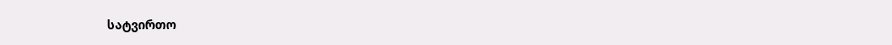სატვირთო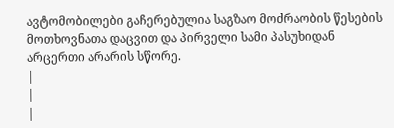ავტომობილები გაჩერებულია საგზაო მოძრაობის წესების მოთხოვნათა დაცვით და პირველი სამი პასუხიდან არცერთი არარის სწორე.
|
|
|